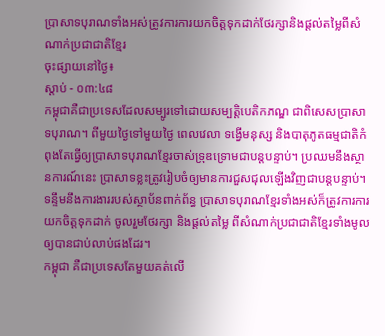ប្រាសាទបុរាណទាំងអស់ត្រូវការការយកចិត្តទុកដាក់ថែរក្សានិងផ្ដល់តម្លៃពីសំណាក់ប្រជាជាតិខ្មែរ
ចុះផ្សាយនៅថ្ងៃ៖
ស្តាប់ - ០៣:៤៨
កម្ពុជាគឺជាប្រទេសដែលសម្បូរទៅដោយសម្បត្តិបេតិកភណ្ឌ ជាពិសេសប្រាសាទបុរាណ។ ពីមួយថ្ងៃទៅមួយថ្ងៃ ពេលវេលា ទង្វើមនុស្ស និងបាតុភូតធម្មជាតិកំពុងតែធ្វើឲ្យប្រាសាទបុរាណខ្មែរចាស់ទ្រុឌទ្រោមជាបន្តបន្ទាប់។ ប្រឈមនឹងស្ថានការណ៍នេះ ប្រាសាទខ្លះត្រូវរៀបចំឲ្យមានការជួសជុលឡើងវិញជាបន្តបន្ទាប់។ ទន្ទឹមនឹងការងាររបស់ស្ថាប័នពាក់ព័ន្ធ ប្រាសាទបុរាណខ្មែរទាំងអស់ក៏ត្រូវការការយកចិត្តទុកដាក់ ចូលរួមថែរក្សា និងផ្ដល់តម្លៃ ពីសំណាក់ប្រជាជាតិខ្មែរទាំងមូលឲ្យបានជាប់លាប់ផងដែរ។
កម្ពុជា គឺជាប្រទេសតែមួយគត់លើ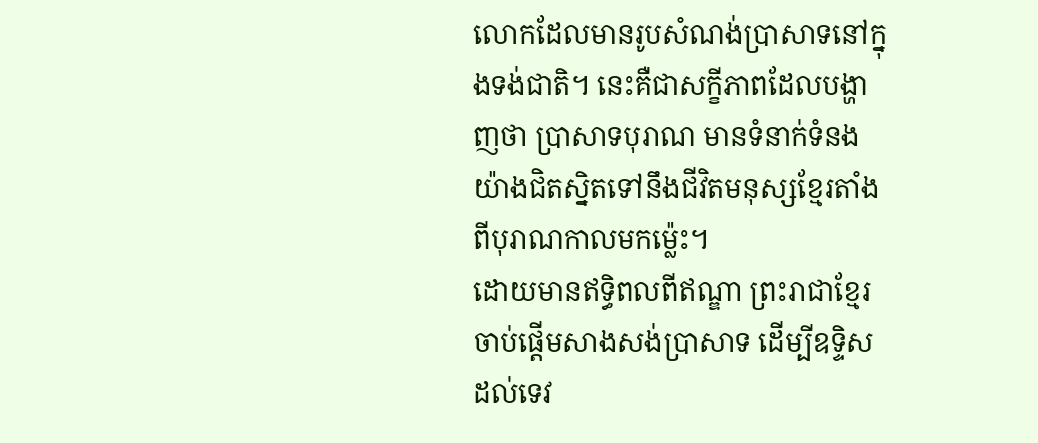លោកដែលមានរូបសំណង់ប្រាសាទនៅក្នុងទង់ជាតិ។ នេះគឺជាសក្ខីភាពដែលបង្ហាញថា ប្រាសាទបុរាណ មានទំនាក់ទំនងយ៉ាងជិតស្និតទៅនឹងជីវិតមនុស្សខ្មែរតាំងពីបុរាណកាលមកម្ល៉េះ។
ដោយមានឥទ្ធិពលពីឥណ្ឌា ព្រះរាជាខ្មែរចាប់ផ្ដើមសាងសង់ប្រាសាទ ដើម្បីឧទ្ទិសដល់ទេវ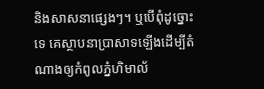និងសាសនាផ្សេងៗ។ ឬបើពុំដូច្នោះទេ គេស្ថាបនាប្រាសាទឡើងដើម្បីតំណាងឲ្យកំពូលភ្នំហិមាល័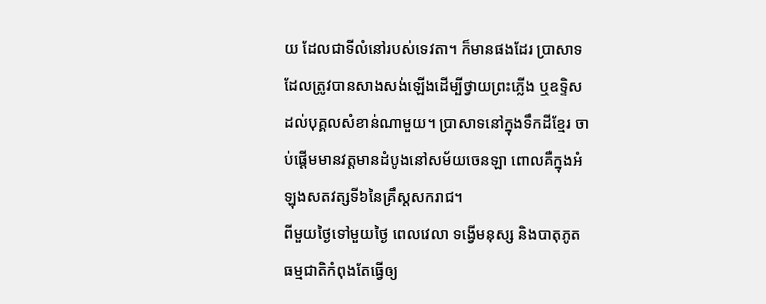យ ដែលជាទីលំនៅរបស់ទេវតា។ ក៏មានផងដែរ ប្រាសាទដែលត្រូវបានសាងសង់ឡើងដើម្បីថ្វាយព្រះភ្លើង ឬឧទ្ទិសដល់បុគ្គលសំខាន់ណាមួយ។ ប្រាសាទនៅក្នុងទឹកដីខ្មែរ ចាប់ផ្ដើមមានវត្តមានដំបូងនៅសម័យចេនឡា ពោលគឺក្នុងអំឡុងសតវត្សទី៦នៃគ្រឹស្តសករាជ។
ពីមួយថ្ងៃទៅមួយថ្ងៃ ពេលវេលា ទង្វើមនុស្ស និងបាតុភូតធម្មជាតិកំពុងតែធ្វើឲ្យ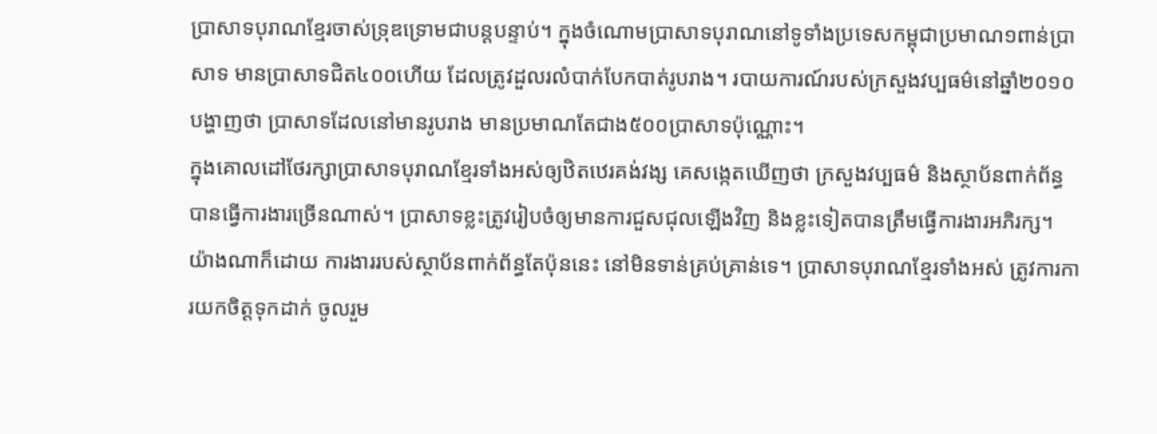ប្រាសាទបុរាណខ្មែរចាស់ទ្រុឌទ្រោមជាបន្តបន្ទាប់។ ក្នុងចំណោមប្រាសាទបុរាណនៅទូទាំងប្រទេសកម្ពុជាប្រមាណ១ពាន់ប្រាសាទ មានប្រាសាទជិត៤០០ហើយ ដែលត្រូវដួលរលំបាក់បែកបាត់រូបរាង។ របាយការណ៍របស់ក្រសួងវប្បធម៌នៅឆ្នាំ២០១០បង្ហាញថា ប្រាសាទដែលនៅមានរូបរាង មានប្រមាណតែជាង៥០០ប្រាសាទប៉ុណ្ណោះ។
ក្នុងគោលដៅថែរក្សាប្រាសាទបុរាណខ្មែរទាំងអស់ឲ្យឋិតឋេរគង់វង្ស គេសង្កេតឃើញថា ក្រសួងវប្បធម៌ និងស្ថាប័នពាក់ព័ន្ធបានធ្វើការងារច្រើនណាស់។ ប្រាសាទខ្លះត្រូវរៀបចំឲ្យមានការជួសជុលឡើងវិញ និងខ្លះទៀតបានត្រឹមធ្វើការងារអភិរក្ស។ យ៉ាងណាក៏ដោយ ការងាររបស់ស្ថាប័នពាក់ព័ន្ធតែប៉ុននេះ នៅមិនទាន់គ្រប់គ្រាន់ទេ។ ប្រាសាទបុរាណខ្មែរទាំងអស់ ត្រូវការការយកចិត្តទុកដាក់ ចូលរួម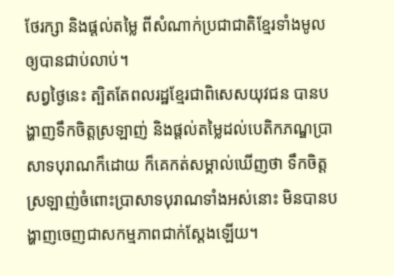ថែរក្សា និងផ្ដល់តម្លៃ ពីសំណាក់ប្រជាជាតិខ្មែរទាំងមូលឲ្យបានជាប់លាប់។
សព្វថ្ងៃនេះ ត្បិតតែពលរដ្ឋខ្មែរជាពិសេសយុវជន បានបង្ហាញទឹកចិត្តស្រឡាញ់ និងផ្ដល់តម្លៃដល់បេតិកភណ្ឌប្រាសាទបុរាណក៏ដោយ ក៏គេកត់សម្គាល់ឃើញថា ទឹកចិត្តស្រឡាញ់ចំពោះប្រាសាទបុរាណទាំងអស់នោះ មិនបានបង្ហាញចេញជាសកម្មភាពជាក់ស្ដែងឡើយ។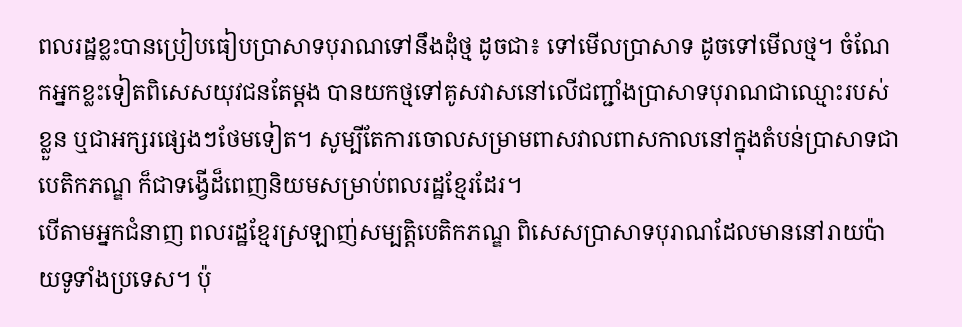ពលរដ្ឋខ្លះបានប្រៀបធៀបប្រាសាទបុរាណទៅនឹងដុំថ្ម ដូចជា៖ ទៅមើលប្រាសាទ ដូចទៅមើលថ្ម។ ចំណែកអ្នកខ្លះទៀតពិសេសយុវជនតែម្ដង បានយកថ្មទៅគូសវាសនៅលើជញ្ជាំងប្រាសាទបុរាណជាឈ្មោះរបស់ខ្លួន ឬជាអក្សរផ្សេងៗថែមទៀត។ សូម្បីតែការចោលសម្រាមពាសវាលពាសកាលនៅក្នុងតំបន់ប្រាសាទជាបេតិកភណ្ឌ ក៏ជាទង្វើដ៏ពេញនិយមសម្រាប់ពលរដ្ឋខ្មែរដែរ។
បើតាមអ្នកជំនាញ ពលរដ្ឋខ្មែរស្រឡាញ់សម្បត្តិបេតិកភណ្ឌ ពិសេសប្រាសាទបុរាណដែលមាននៅរាយប៉ាយទូទាំងប្រទេស។ ប៉ុ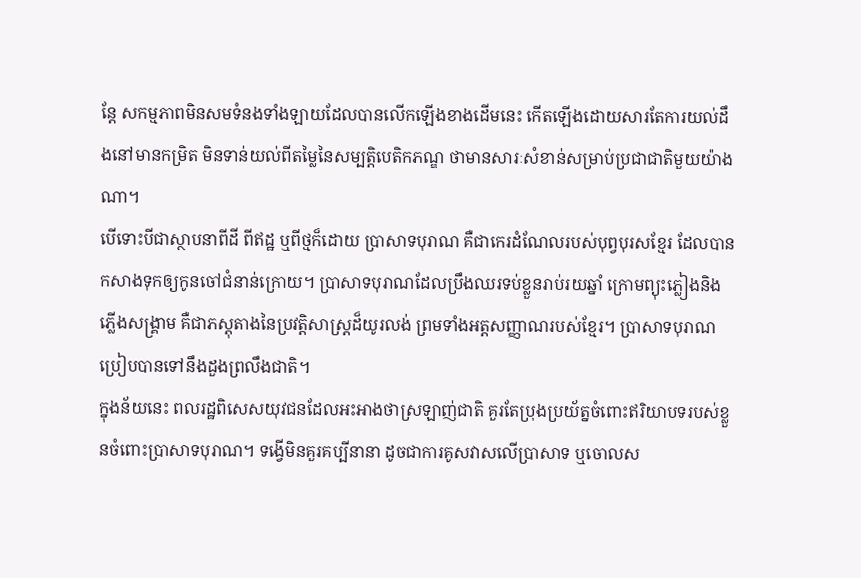ន្តែ សកម្មភាពមិនសមទំនងទាំងឡាយដែលបានលើកឡើងខាងដើមនេះ កើតឡើងដោយសារតែការយល់ដឹងនៅមានកម្រិត មិនទាន់យល់ពីតម្លៃនៃសម្បត្តិបេតិកភណ្ឌ ថាមានសារៈសំខាន់សម្រាប់ប្រជាជាតិមួយយ៉ាងណា។
បើទោះបីជាស្ថាបនាពីដី ពីឥដ្ឋ ឬពីថ្មក៏ដោយ ប្រាសាទបុរាណ គឺជាកេរដំណែលរបស់បុព្វបុរសខ្មែរ ដែលបានកសាងទុកឲ្យកូនចៅជំនាន់ក្រោយ។ ប្រាសាទបុរាណដែលប្រឹងឈរទប់ខ្លួនរាប់រយឆ្នាំ ក្រោមព្យុះភ្លៀងនិងភ្លើងសង្គ្រាម គឺជាភស្តុតាងនៃប្រវត្តិសាស្ត្រដ៏យូរលង់ ព្រមទាំងអត្តសញ្ញាណរបស់ខ្មែរ។ ប្រាសាទបុរាណប្រៀបបានទៅនឹងដួងព្រលឹងជាតិ។
ក្នុងន័យនេះ ពលរដ្ឋពិសេសយុវជនដែលអះអាងថាស្រឡាញ់ជាតិ គួរតែប្រុងប្រយ័ត្នចំពោះឥរិយាបទរបស់ខ្លួនចំពោះប្រាសាទបុរាណ។ ទង្វើមិនគួរគប្បីនានា ដូចជាការគូសវាសលើប្រាសាទ ឬចោលស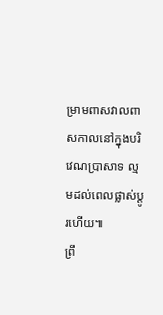ម្រាមពាសវាលពាសកាលនៅក្នុងបរិវេណប្រាសាទ ល្មមដល់ពេលផ្លាស់ប្ដូរហើយ៕
ព្រឹ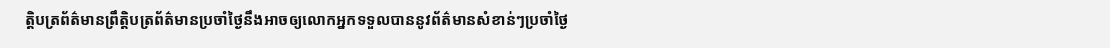ត្តិបត្រព័ត៌មានព្រឹត្តិបត្រព័ត៌មានប្រចាំថ្ងៃនឹងអាចឲ្យលោកអ្នកទទួលបាននូវព័ត៌មានសំខាន់ៗប្រចាំថ្ងៃ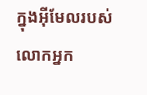ក្នុងអ៊ីមែលរបស់លោកអ្នក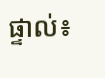ផ្ទាល់៖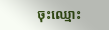ចុះឈ្មោះ